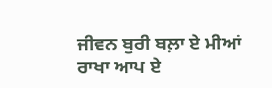ਜੀਵਨ ਬੁਰੀ ਬਲ਼ਾ ਏ ਮੀਆਂ
ਰਾਖਾ ਆਪ ਏ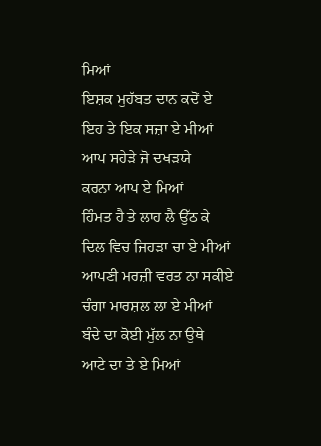ਮਿਆਂ
ਇਸ਼ਕ ਮੁਹੱਬਤ ਦਾਨ ਕਦੋਂ ਏ
ਇਹ ਤੇ ਇਕ ਸਜ਼ਾ ਏ ਮੀਆਂ
ਆਪ ਸਹੇੜੇ ਜੋ ਦਖੜਯੇ
ਕਰਨਾ ਆਪ ਏ ਮਿਆਂ
ਹਿੰਮਤ ਹੈ ਤੇ ਲਾਹ ਲੈ ਉੱਠ ਕੇ
ਦਿਲ ਵਿਚ ਜਿਹੜਾ ਚਾ ਏ ਮੀਆਂ
ਆਪਣੀ ਮਰਜ਼ੀ ਵਰਤ ਨਾ ਸਕੀਏ
ਚੰਗਾ ਮਾਰਸ਼ਲ ਲਾ ਏ ਮੀਆਂ
ਬੰਦੇ ਦਾ ਕੋਈ ਮੁੱਲ ਨਾ ਉਥੇ
ਆਟੇ ਦਾ ਤੇ ਏ ਮਿਆਂ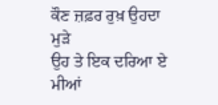ਕੌਣ ਜ਼ਫ਼ਰ ਰੁਖ਼ ਉਹਦਾ ਮੁੜੇ
ਉਹ ਤੇ ਇਕ ਦਰਿਆ ਏ ਮੀਆਂ